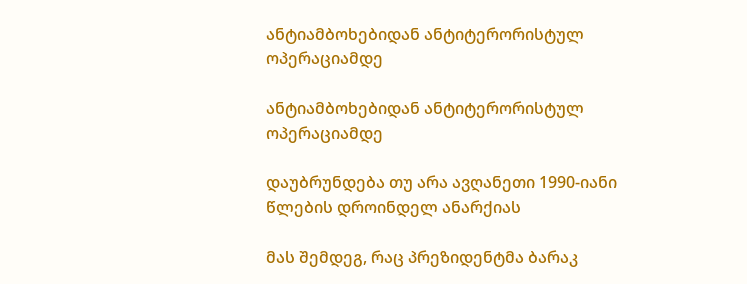ანტიამბოხებიდან ანტიტერორისტულ ოპერაციამდე

ანტიამბოხებიდან ანტიტერორისტულ ოპერაციამდე

დაუბრუნდება თუ არა ავღანეთი 1990-იანი წლების დროინდელ ანარქიას

მას შემდეგ, რაც პრეზიდენტმა ბარაკ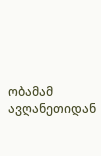ობამამ ავღანეთიდან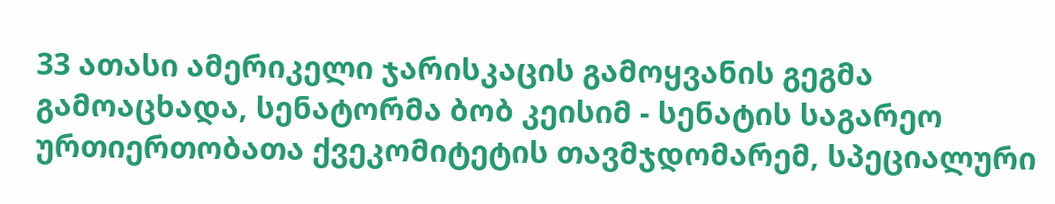33 ათასი ამერიკელი ჯარისკაცის გამოყვანის გეგმა გამოაცხადა, სენატორმა ბობ კეისიმ - სენატის საგარეო ურთიერთობათა ქვეკომიტეტის თავმჯდომარემ, სპეციალური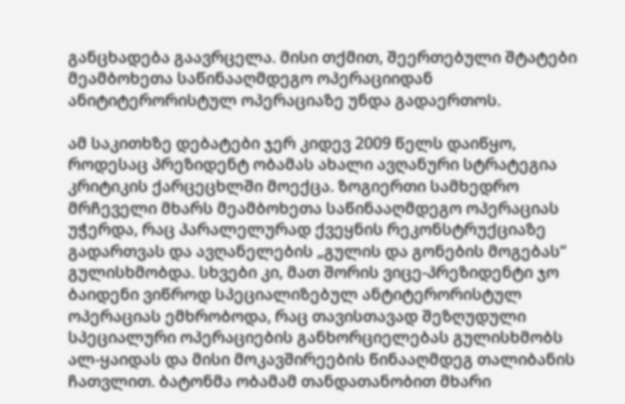განცხადება გაავრცელა. მისი თქმით, შეერთებული შტატები მეამბოხეთა საწინააღმდეგო ოპერაციიდან ანიტიტერორისტულ ოპერაციაზე უნდა გადაერთოს.

ამ საკითხზე დებატები ჯერ კიდევ 2009 წელს დაიწყო, როდესაც პრეზიდენტ ობამას ახალი ავღანური სტრატეგია კრიტიკის ქარცეცხლში მოექცა. ზოგიერთი სამხედრო მრჩეველი მხარს მეამბოხეთა საწინააღმდეგო ოპერაციას უჭერდა, რაც პარალელურად ქვეყნის რეკონსტრუქციაზე გადართვას და ავღანელების „გულის და გონების მოგებას“ გულისხმობდა. სხვები კი, მათ შორის ვიცე-პრეზიდენტი ჯო ბაიდენი ვიწროდ სპეციალიზებულ ანტიტერორისტულ ოპერაციას ემხრობოდა, რაც თავისთავად შეზღუდული სპეციალური ოპერაციების განხორციელებას გულისხმობს ალ-ყაიდას და მისი მოკავშირეების წინააღმდეგ თალიბანის ჩათვლით. ბატონმა ობამამ თანდათანობით მხარი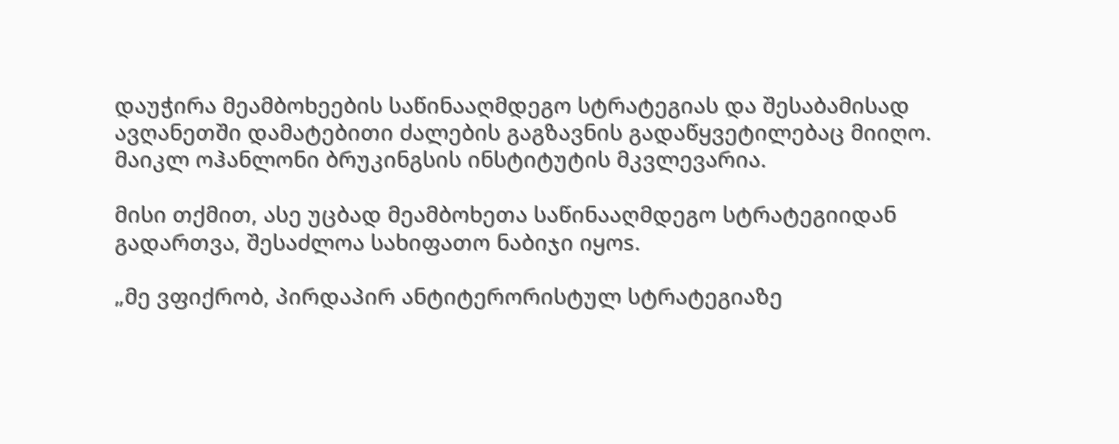დაუჭირა მეამბოხეების საწინააღმდეგო სტრატეგიას და შესაბამისად ავღანეთში დამატებითი ძალების გაგზავნის გადაწყვეტილებაც მიიღო. მაიკლ ოჰანლონი ბრუკინგსის ინსტიტუტის მკვლევარია.

მისი თქმით, ასე უცბად მეამბოხეთა საწინააღმდეგო სტრატეგიიდან გადართვა, შესაძლოა სახიფათო ნაბიჯი იყოs.

„მე ვფიქრობ, პირდაპირ ანტიტერორისტულ სტრატეგიაზე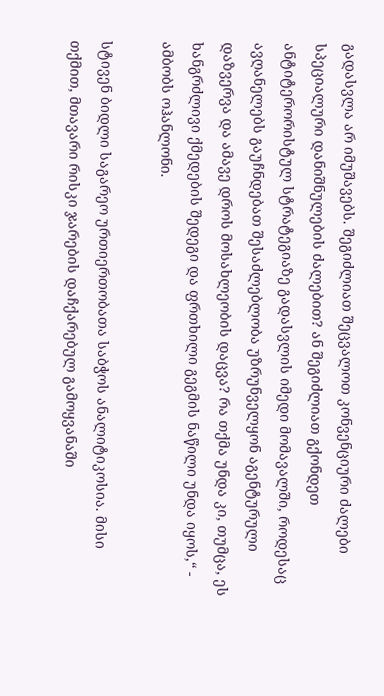გადასვლა არ იმუშავებს. შეგიძლიათ შეცვალოთ კონვენციური ძალები სპეციალური დანიშნულების ძალებით? ან შეგიძლიათ გქონდეთ ანტიტერორისტულ სტრატეგიაზე გადასვლის იმედი მომავალში, როდესაც ავღანელებს გაუჩნდებათ შესაძლებლობა უზრუნველყონ აგენტურული დაზვერვა და ამავე დროს მოსახლეობის დაცვა? რა თქმა უნდა კი, თუმცა, ეს ხანგრძლივი ქმედების შედეგი და ფრთხილი გეგმის ნაწილი უნდა იყოს,“ - ამბობს ოჰანლონი.

სტივენ ბიდლი საგარეო ურთიერთობათა საბჭოს ანალიტიკოსია. მისი თქმით, მთავარი რისკი ჯარების დაჩქარებულ გამოყვანაში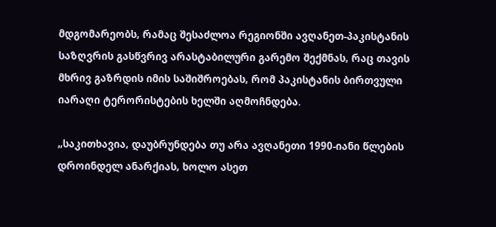მდგომარეობს, რამაც შესაძლოა რეგიონში ავღანეთ-პაკისტანის საზღვრის გასწვრივ არასტაბილური გარემო შექმნას, რაც თავის მხრივ გაზრდის იმის საშიშროებას, რომ პაკისტანის ბირთვული იარაღი ტერორისტების ხელში აღმოჩნდება.

„საკითხავია, დაუბრუნდება თუ არა ავღანეთი 1990-იანი წლების დროინდელ ანარქიას, ხოლო ასეთ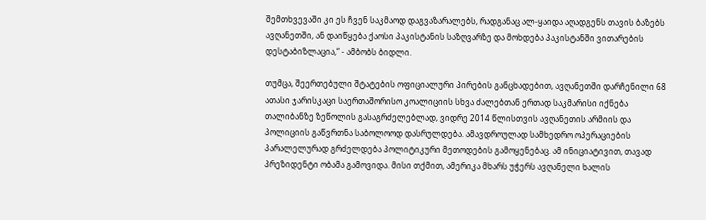შემთხვევაში კი ეს ჩვენ საკმაოდ დაგვაზარალებს, რადგანაც ალ-ყაიდა აღადგენს თავის ბაზებს ავღანეთში, ან დაიწყება ქაოსი პაკისტანის საზღვარზე და მოხდება პაკისტანში ვითარების დესტაბიზლაცია,“ - ამბობს ბიდლი.

თუმცა, შეერთებული შტატების ოფიციალური პირების განცხადებით, ავღანეთში დარჩენილი 68 ათასი ჯარისკაცი საერთაშორისო კოალიციის სხვა ძალებთან ერთად საკმარისი იქნება თალიბანზე ზეწოლის გასაგრძელებლად, ვიდრე 2014 წლისთვის ავღანეთის არმიის და პოლიციის გაწვრთნა საბოლოოდ დასრულდება. ამავდროულად სამხედრო ოპერაციების პარალელურად გრძელდება პოლიტიკური მეთოდების გამოყენებაც. ამ ინიციატივით, თავად პრეზიდენტი ობამა გამოვიდა. მისი თქმით, ამერიკა მხარს უჭერს ავღანელი ხალის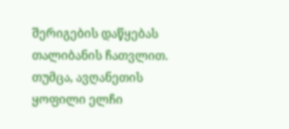შერიგების დაწყებას თალიბანის ჩათვლით. თუმცა, ავღანეთის ყოფილი ელჩი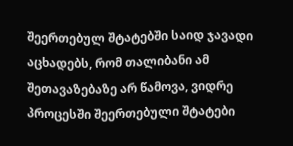შეერთებულ შტატებში საიდ ჯავადი აცხადებს, რომ თალიბანი ამ შეთავაზებაზე არ წამოვა, ვიდრე პროცესში შეერთებული შტატები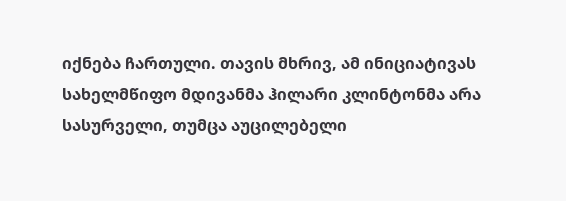იქნება ჩართული. თავის მხრივ, ამ ინიციატივას სახელმწიფო მდივანმა ჰილარი კლინტონმა არა სასურველი, თუმცა აუცილებელი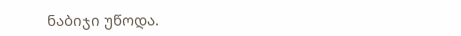ნაბიჯი უწოდა.